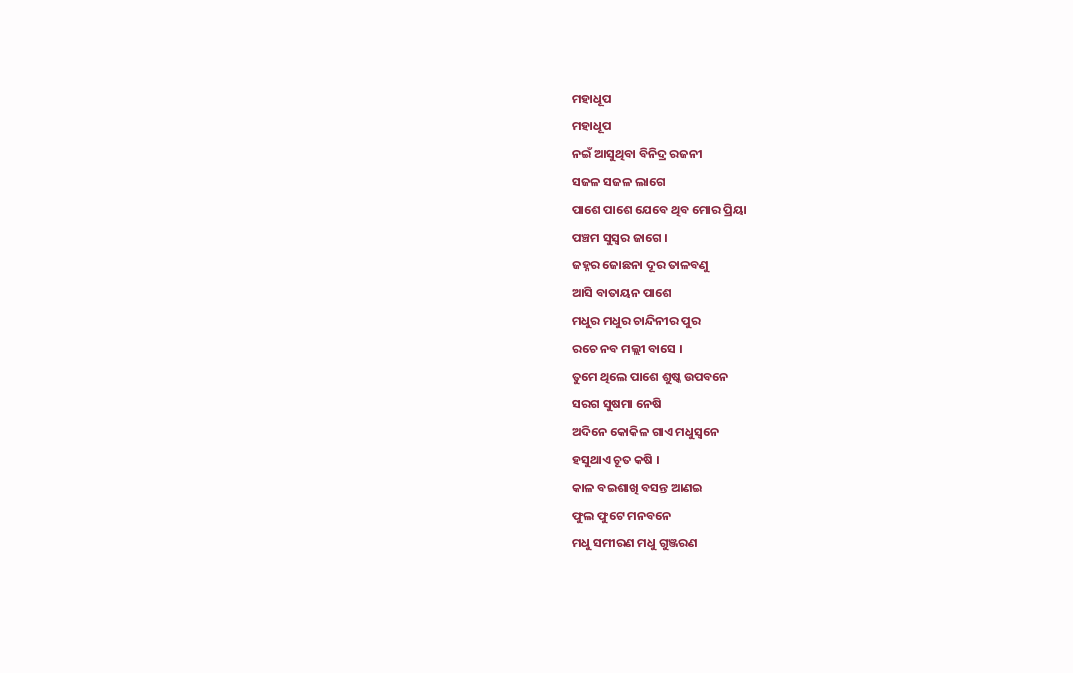ମହାଧୂପ
ମହାଧୂପ
ନଇଁ ଆସୁଥିବା ବିନିଦ୍ର ରଜନୀ
ସଜଳ ସଜଳ ଲାଗେ
ପାଶେ ପାଶେ ଯେବେ ଥିବ ମୋର ପ୍ରିୟା
ପଞ୍ଚମ ସୁସ୍ଵର ଜାଗେ ।
ଜହ୍ନର ଜୋଛନା ଦୂର ତାଳବଣୁ
ଆସି ବାତାୟନ ପାଶେ
ମଧୁର ମଧୁର ଚାନ୍ଦିନୀର ପୁର
ରଚେ ନବ ମଲ୍ଲୀ ବାସେ ।
ତୁମେ ଥିଲେ ପାଶେ ଶୁଷ୍କ ଉପବନେ
ସରଗ ସୁଷମା ନେଷି
ଅଦିନେ କୋକିଳ ଗାଏ ମଧୁସ୍ଵନେ
ହସୁଥାଏ ଚୂତ କଷି ।
କାଳ ବଇଶାଖି ବସନ୍ତ ଆଣଇ
ଫୁଲ ଫୁଟେ ମନବନେ
ମଧୁ ସମୀରଣ ମଧୁ ଗୁଞ୍ଜରଣ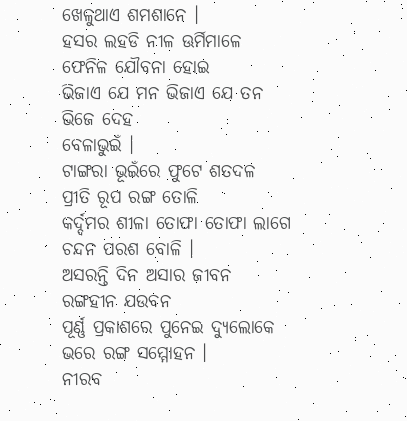ଖେଳୁଥାଏ ଶମଶାନେ ।
ହସର ଲହଡି ନୀଳ ଊର୍ମିମାଳେ
ଫେନିଳ ଯୌବନା ହୋଇ
ଭିଜାଏ ଯେ ମନ ଭିଜାଏ ଯେ ତନ
ଭିଜେ ଦେହ
ବେଳାଭୁଇଁ ।
ଟାଙ୍ଗରା ଭୂଇଁରେ ଫୁଟେ ଶତଦଳ
ପ୍ରୀତି ରୂପ ରଙ୍ଗ ତୋଳି
କର୍ଦ୍ଦମର ଶୀଳା ତୋଫା ତୋଫା ଲାଗେ
ଚନ୍ଦନ ପରଶ ବୋଳି ।
ଅସରନ୍ତି ଦିନ ଅସାର ଜୀବନ
ରଙ୍ଗହୀନ ଯଉବନ
ପୂର୍ଣ୍ଣ ପ୍ରକାଶରେ ପୁନେଇ ଦ୍ୟୁଲୋକେ
ଭରେ ରଙ୍ଗ ସମ୍ମୋହନ ।
ନୀରବ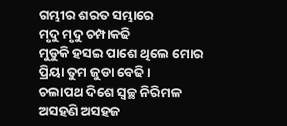ଗମ୍ଭୀର ଶରତ ସମ୍ଭାରେ
ମୃଦୁ ମୃଦୁ ଚମ୍ପାକଢି
ମୁଡୁକି ହସଇ ପାଶେ ଥିଲେ ମୋର
ପ୍ରିୟା ତୁମ ଜୁଡା ବେଢି ।
ଚଲାପଥ ଦିଶେ ସ୍ଵଚ୍ଛ ନିରିମଳ
ଅସହଣି ଅସହଜ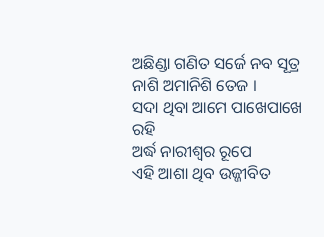ଅଛିଣ୍ଡା ଗଣିତ ସର୍ଜେ ନବ ସୂତ୍ର
ନାଶି ଅମାନିଶି ତେଜ ।
ସଦା ଥିବା ଆମେ ପାଖେପାଖେ ରହି
ଅର୍ଦ୍ଧ ନାରୀଶ୍ଵର ରୂପେ
ଏହି ଆଶା ଥିବ ଉଜ୍ଜୀବିତ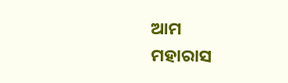ଆମ
ମହାରାସ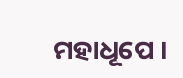ମହାଧୂପେ ।